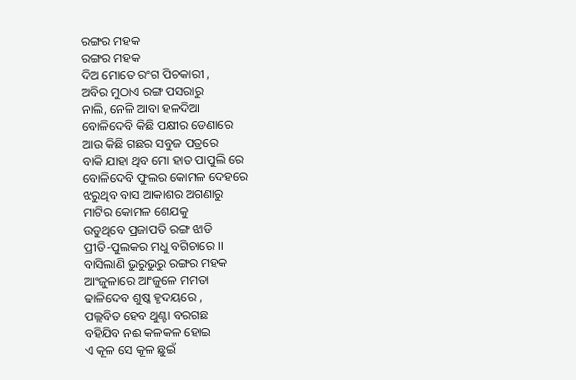ରଙ୍ଗର ମହକ
ରଙ୍ଗର ମହକ
ଦିଅ ମୋତେ ରଂଗ ପିଚକାରୀ ,
ଅବିର ମୁଠାଏ ରଙ୍ଗ ପସରାରୁ
ନାଲି, ନେଳି ଆବା ହଳଦିଆ
ବୋଳିଦେବି କିଛି ପକ୍ଷୀର ଡେଣାରେ
ଆଉ କିଛି ଗଛର ସବୁଜ ପତ୍ରରେ
ବାକି ଯାହା ଥିବ ମୋ ହାତ ପାପୁଲି ରେ
ବୋଳିଦେବି ଫୁଲର କୋମଳ ଦେହରେ
ଝରୁଥିବ ବାସ ଆକାଶର ଅଗଣାରୁ
ମାଟିର କୋମଳ ଶେଯକୁ
ଉଡୁଥିବେ ପ୍ରଜାପତି ରଙ୍ଗ ଝାଡି
ପ୍ରୀତି-ପୁଲକର ମଧୁ ବଗିଚାରେ ।।
ବାସିଲାଣି ଭୁରୁଭୁରୁ ରଙ୍ଗର ମହକ
ଆଂଜୁଳାରେ ଆଂଜୁଳେ ମମତା
ଢାଳିଦେବ ଶୁଷ୍କ ହୃଦୟରେ ,
ପଲ୍ଲବିତ ହେବ ଥୁଣ୍ଟା ବରଗଛ
ବହିଯିବ ନଈ କଳକଳ ହୋଇ
ଏ କୂଳ ସେ କୂଳ ଛୁଇଁ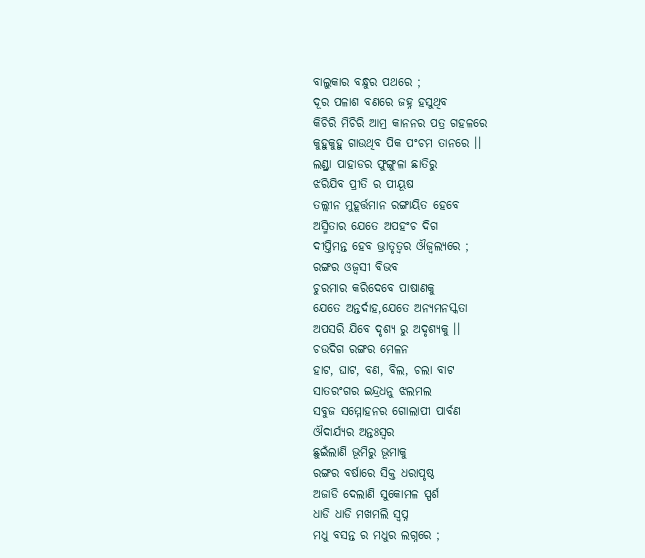ବାଲୁକାର ବନ୍ଧୁର ପଥରେ ;
ଦୂର ପଳାଶ ବଣରେ ଜହ୍ନ ହସୁଥିବ
କିଚିରି ମିଚିରି ଆମ୍ର କାନନର ପତ୍ର ଗହଳରେ
କୁହୁକୁହୁ ଗାଉଥିବ ପିକ ପଂଚମ ତାନରେ ।।
ଲଣ୍ଡ୍ରା ପାହାଡର ଫୁଙ୍ଗୁଳା ଛାତିରୁ
ଝରିଯିବ ପ୍ରୀତି ର ପୀୟୂଷ
ତଲ୍ଲୀନ ମୁହୂର୍ତ୍ତମାନ ରଙ୍ଗାୟିତ ହେବେ
ଅସ୍ମିତାର ଯେତେ ଅପହଂଚ ଦିଗ
ଦୀପ୍ତିମନ୍ତ ହେବ ଭ୍ରାତୃତ୍ବର ଔଜ୍ବଲ୍ୟରେ ;
ରଙ୍ଗର ଓଜ୍ବସୀ ବିଭବ
ଚୁରମାର କରିଦେବେ ପାଷାଣକୁ
ଯେତେ ଅନ୍ତର୍ଦାହ,ଯେତେ ଅନ୍ୟମନସ୍କତା
ଅପସରି ଯିବେ ଦୃଶ୍ୟ ରୁ ଅଦୃଶ୍ୟକୁ ।।
ଚଉଦିଗ ରଙ୍ଗର ମେଳନ
ହାଟ, ଘାଟ, ବଣ, ବିଲ, ଚଲା ବାଟ
ସାତରଂଗର ଇନ୍ଦ୍ରଧନୁ ଝଲମଲ
ସବୁଜ ସମ୍ମୋହନର ଗୋଲାପୀ ପାର୍ବଣ
ଔଦାର୍ଯ୍ୟର ଅନ୍ତଃସ୍ବର
ଛୁଇଁଲାଣି ଭୂମିରୁ ଭୂମାକୁ
ରଙ୍ଗର ବର୍ଷାରେ ସିକ୍ତ ଧରାପୃଷ୍ଠ
ଅଜାଡି ଦେଲାଣି ସୁକୋମଳ ସ୍ପର୍ଶ
ଧାଡି ଧାଡି ମଖମଲି ସ୍ବପ୍ନ
ମଧୁ ବସନ୍ତ ର ମଧୁର ଲଗ୍ନରେ ;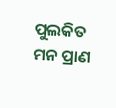ପୁଲକିତ ମନ ପ୍ରାଣ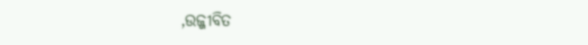,ଉଜ୍ଜୀବିତ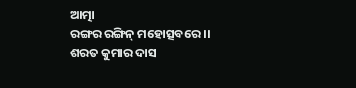ଆତ୍ମା
ରଙ୍ଗର ରଙ୍ଗିନ୍ ମହୋତ୍ସବରେ ।।
ଶରତ କୁମାର ଦାସ